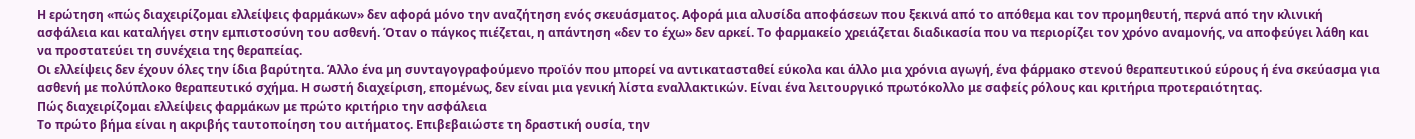Η ερώτηση «πώς διαχειρίζομαι ελλείψεις φαρμάκων» δεν αφορά μόνο την αναζήτηση ενός σκευάσματος. Αφορά μια αλυσίδα αποφάσεων που ξεκινά από το απόθεμα και τον προμηθευτή, περνά από την κλινική ασφάλεια και καταλήγει στην εμπιστοσύνη του ασθενή. Όταν ο πάγκος πιέζεται, η απάντηση «δεν το έχω» δεν αρκεί. Το φαρμακείο χρειάζεται διαδικασία που να περιορίζει τον χρόνο αναμονής, να αποφεύγει λάθη και να προστατεύει τη συνέχεια της θεραπείας.
Οι ελλείψεις δεν έχουν όλες την ίδια βαρύτητα. Άλλο ένα μη συνταγογραφούμενο προϊόν που μπορεί να αντικατασταθεί εύκολα και άλλο μια χρόνια αγωγή, ένα φάρμακο στενού θεραπευτικού εύρους ή ένα σκεύασμα για ασθενή με πολύπλοκο θεραπευτικό σχήμα. Η σωστή διαχείριση, επομένως, δεν είναι μια γενική λίστα εναλλακτικών. Είναι ένα λειτουργικό πρωτόκολλο με σαφείς ρόλους και κριτήρια προτεραιότητας.
Πώς διαχειρίζομαι ελλείψεις φαρμάκων με πρώτο κριτήριο την ασφάλεια
Το πρώτο βήμα είναι η ακριβής ταυτοποίηση του αιτήματος. Επιβεβαιώστε τη δραστική ουσία, την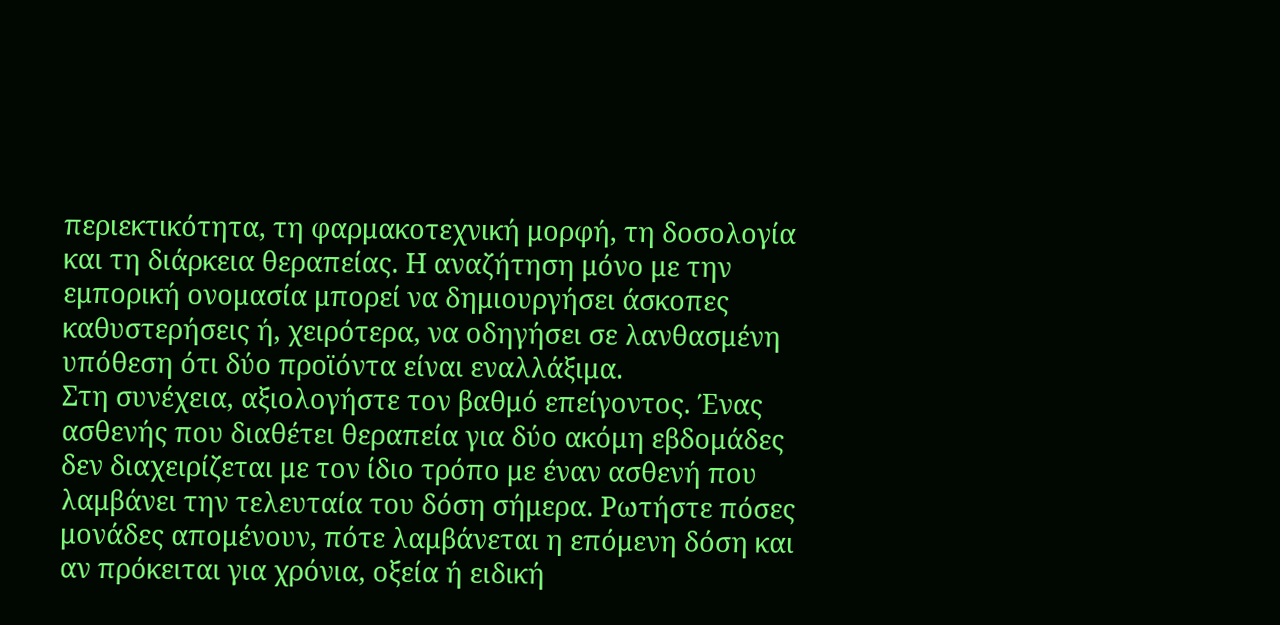περιεκτικότητα, τη φαρμακοτεχνική μορφή, τη δοσολογία και τη διάρκεια θεραπείας. Η αναζήτηση μόνο με την εμπορική ονομασία μπορεί να δημιουργήσει άσκοπες καθυστερήσεις ή, χειρότερα, να οδηγήσει σε λανθασμένη υπόθεση ότι δύο προϊόντα είναι εναλλάξιμα.
Στη συνέχεια, αξιολογήστε τον βαθμό επείγοντος. Ένας ασθενής που διαθέτει θεραπεία για δύο ακόμη εβδομάδες δεν διαχειρίζεται με τον ίδιο τρόπο με έναν ασθενή που λαμβάνει την τελευταία του δόση σήμερα. Ρωτήστε πόσες μονάδες απομένουν, πότε λαμβάνεται η επόμενη δόση και αν πρόκειται για χρόνια, οξεία ή ειδική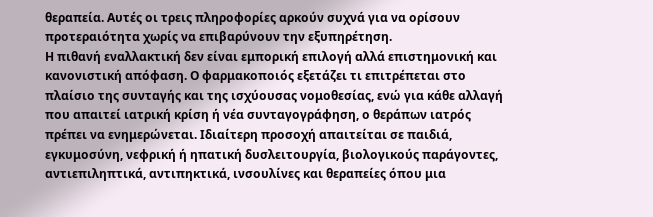θεραπεία. Αυτές οι τρεις πληροφορίες αρκούν συχνά για να ορίσουν προτεραιότητα χωρίς να επιβαρύνουν την εξυπηρέτηση.
Η πιθανή εναλλακτική δεν είναι εμπορική επιλογή αλλά επιστημονική και κανονιστική απόφαση. Ο φαρμακοποιός εξετάζει τι επιτρέπεται στο πλαίσιο της συνταγής και της ισχύουσας νομοθεσίας, ενώ για κάθε αλλαγή που απαιτεί ιατρική κρίση ή νέα συνταγογράφηση, ο θεράπων ιατρός πρέπει να ενημερώνεται. Ιδιαίτερη προσοχή απαιτείται σε παιδιά, εγκυμοσύνη, νεφρική ή ηπατική δυσλειτουργία, βιολογικούς παράγοντες, αντιεπιληπτικά, αντιπηκτικά, ινσουλίνες και θεραπείες όπου μια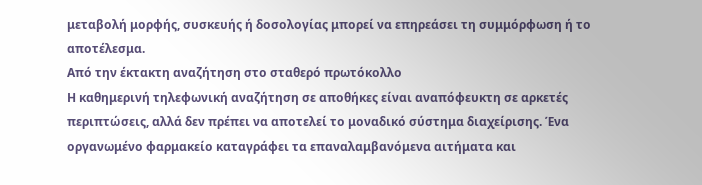μεταβολή μορφής, συσκευής ή δοσολογίας μπορεί να επηρεάσει τη συμμόρφωση ή το αποτέλεσμα.
Από την έκτακτη αναζήτηση στο σταθερό πρωτόκολλο
Η καθημερινή τηλεφωνική αναζήτηση σε αποθήκες είναι αναπόφευκτη σε αρκετές περιπτώσεις, αλλά δεν πρέπει να αποτελεί το μοναδικό σύστημα διαχείρισης. Ένα οργανωμένο φαρμακείο καταγράφει τα επαναλαμβανόμενα αιτήματα και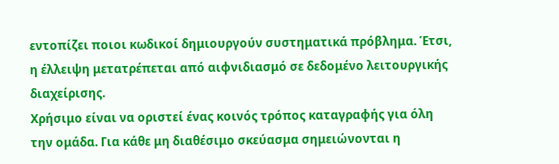εντοπίζει ποιοι κωδικοί δημιουργούν συστηματικά πρόβλημα. Έτσι, η έλλειψη μετατρέπεται από αιφνιδιασμό σε δεδομένο λειτουργικής διαχείρισης.
Χρήσιμο είναι να οριστεί ένας κοινός τρόπος καταγραφής για όλη την ομάδα. Για κάθε μη διαθέσιμο σκεύασμα σημειώνονται η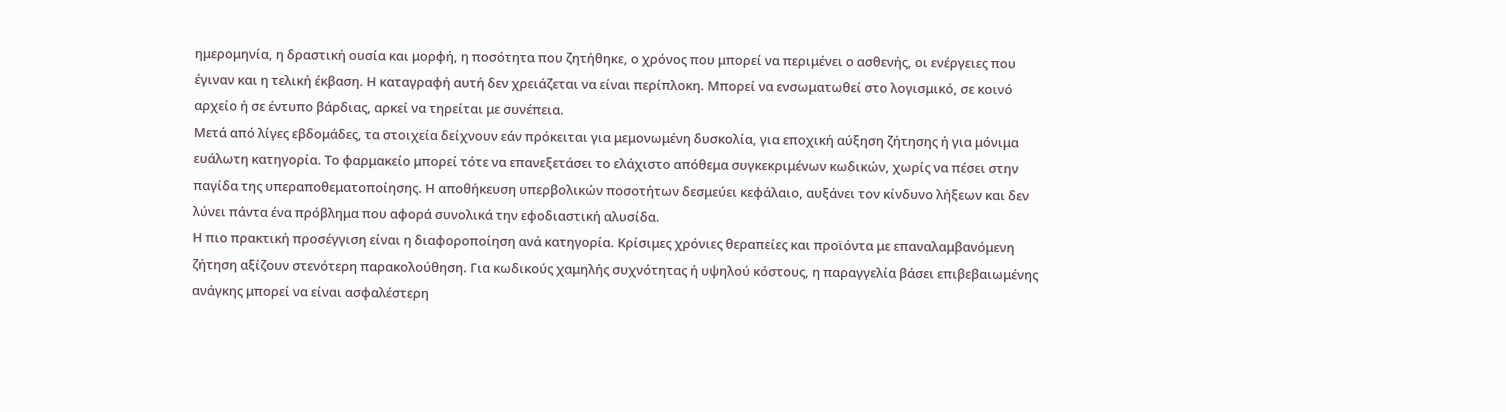ημερομηνία, η δραστική ουσία και μορφή, η ποσότητα που ζητήθηκε, ο χρόνος που μπορεί να περιμένει ο ασθενής, οι ενέργειες που έγιναν και η τελική έκβαση. Η καταγραφή αυτή δεν χρειάζεται να είναι περίπλοκη. Μπορεί να ενσωματωθεί στο λογισμικό, σε κοινό αρχείο ή σε έντυπο βάρδιας, αρκεί να τηρείται με συνέπεια.
Μετά από λίγες εβδομάδες, τα στοιχεία δείχνουν εάν πρόκειται για μεμονωμένη δυσκολία, για εποχική αύξηση ζήτησης ή για μόνιμα ευάλωτη κατηγορία. Το φαρμακείο μπορεί τότε να επανεξετάσει το ελάχιστο απόθεμα συγκεκριμένων κωδικών, χωρίς να πέσει στην παγίδα της υπεραποθεματοποίησης. Η αποθήκευση υπερβολικών ποσοτήτων δεσμεύει κεφάλαιο, αυξάνει τον κίνδυνο λήξεων και δεν λύνει πάντα ένα πρόβλημα που αφορά συνολικά την εφοδιαστική αλυσίδα.
Η πιο πρακτική προσέγγιση είναι η διαφοροποίηση ανά κατηγορία. Κρίσιμες χρόνιες θεραπείες και προϊόντα με επαναλαμβανόμενη ζήτηση αξίζουν στενότερη παρακολούθηση. Για κωδικούς χαμηλής συχνότητας ή υψηλού κόστους, η παραγγελία βάσει επιβεβαιωμένης ανάγκης μπορεί να είναι ασφαλέστερη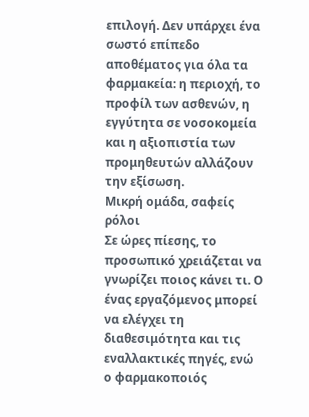επιλογή. Δεν υπάρχει ένα σωστό επίπεδο αποθέματος για όλα τα φαρμακεία: η περιοχή, το προφίλ των ασθενών, η εγγύτητα σε νοσοκομεία και η αξιοπιστία των προμηθευτών αλλάζουν την εξίσωση.
Μικρή ομάδα, σαφείς ρόλοι
Σε ώρες πίεσης, το προσωπικό χρειάζεται να γνωρίζει ποιος κάνει τι. Ο ένας εργαζόμενος μπορεί να ελέγχει τη διαθεσιμότητα και τις εναλλακτικές πηγές, ενώ ο φαρμακοποιός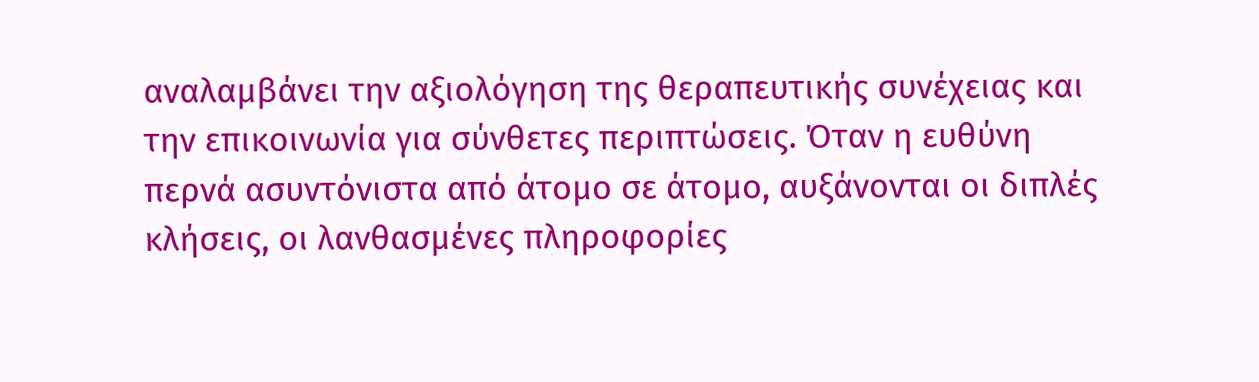αναλαμβάνει την αξιολόγηση της θεραπευτικής συνέχειας και την επικοινωνία για σύνθετες περιπτώσεις. Όταν η ευθύνη περνά ασυντόνιστα από άτομο σε άτομο, αυξάνονται οι διπλές κλήσεις, οι λανθασμένες πληροφορίες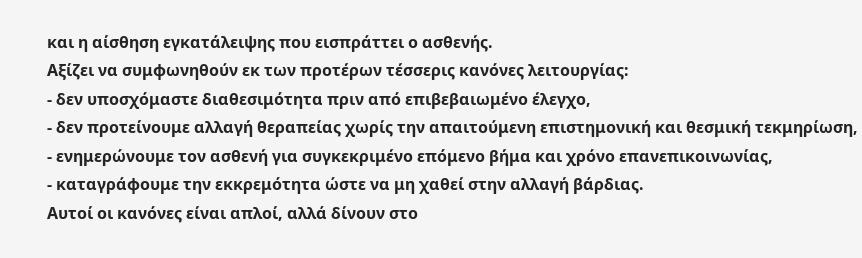και η αίσθηση εγκατάλειψης που εισπράττει ο ασθενής.
Αξίζει να συμφωνηθούν εκ των προτέρων τέσσερις κανόνες λειτουργίας:
- δεν υποσχόμαστε διαθεσιμότητα πριν από επιβεβαιωμένο έλεγχο,
- δεν προτείνουμε αλλαγή θεραπείας χωρίς την απαιτούμενη επιστημονική και θεσμική τεκμηρίωση,
- ενημερώνουμε τον ασθενή για συγκεκριμένο επόμενο βήμα και χρόνο επανεπικοινωνίας,
- καταγράφουμε την εκκρεμότητα ώστε να μη χαθεί στην αλλαγή βάρδιας.
Αυτοί οι κανόνες είναι απλοί, αλλά δίνουν στο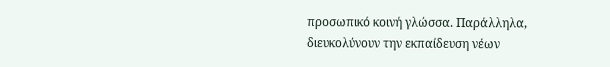προσωπικό κοινή γλώσσα. Παράλληλα, διευκολύνουν την εκπαίδευση νέων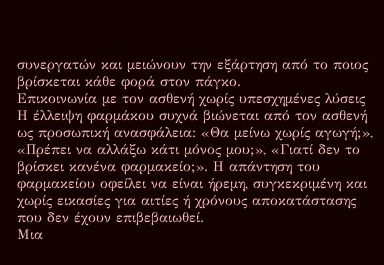συνεργατών και μειώνουν την εξάρτηση από το ποιος βρίσκεται κάθε φορά στον πάγκο.
Επικοινωνία με τον ασθενή χωρίς υπεσχημένες λύσεις
Η έλλειψη φαρμάκου συχνά βιώνεται από τον ασθενή ως προσωπική ανασφάλεια: «Θα μείνω χωρίς αγωγή;», «Πρέπει να αλλάξω κάτι μόνος μου;», «Γιατί δεν το βρίσκει κανένα φαρμακείο;». Η απάντηση του φαρμακείου οφείλει να είναι ήρεμη, συγκεκριμένη και χωρίς εικασίες για αιτίες ή χρόνους αποκατάστασης που δεν έχουν επιβεβαιωθεί.
Μια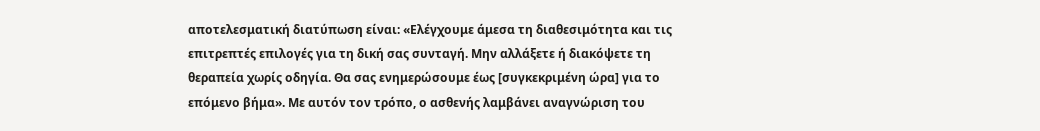αποτελεσματική διατύπωση είναι: «Ελέγχουμε άμεσα τη διαθεσιμότητα και τις επιτρεπτές επιλογές για τη δική σας συνταγή. Μην αλλάξετε ή διακόψετε τη θεραπεία χωρίς οδηγία. Θα σας ενημερώσουμε έως [συγκεκριμένη ώρα] για το επόμενο βήμα». Με αυτόν τον τρόπο, ο ασθενής λαμβάνει αναγνώριση του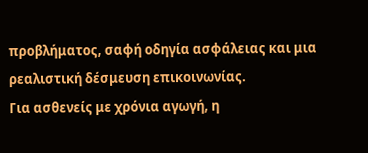προβλήματος, σαφή οδηγία ασφάλειας και μια ρεαλιστική δέσμευση επικοινωνίας.
Για ασθενείς με χρόνια αγωγή, η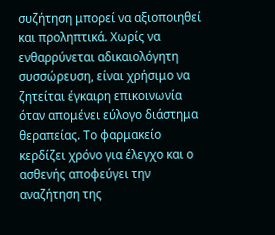συζήτηση μπορεί να αξιοποιηθεί και προληπτικά. Χωρίς να ενθαρρύνεται αδικαιολόγητη συσσώρευση, είναι χρήσιμο να ζητείται έγκαιρη επικοινωνία όταν απομένει εύλογο διάστημα θεραπείας. Το φαρμακείο κερδίζει χρόνο για έλεγχο και ο ασθενής αποφεύγει την αναζήτηση της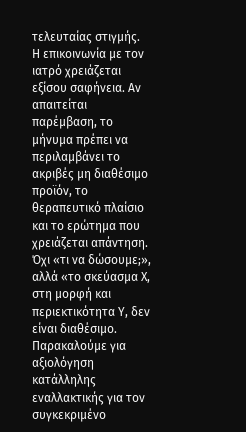τελευταίας στιγμής.
Η επικοινωνία με τον ιατρό χρειάζεται εξίσου σαφήνεια. Αν απαιτείται παρέμβαση, το μήνυμα πρέπει να περιλαμβάνει το ακριβές μη διαθέσιμο προϊόν, το θεραπευτικό πλαίσιο και το ερώτημα που χρειάζεται απάντηση. Όχι «τι να δώσουμε;», αλλά «το σκεύασμα Χ, στη μορφή και περιεκτικότητα Υ, δεν είναι διαθέσιμο. Παρακαλούμε για αξιολόγηση κατάλληλης εναλλακτικής για τον συγκεκριμένο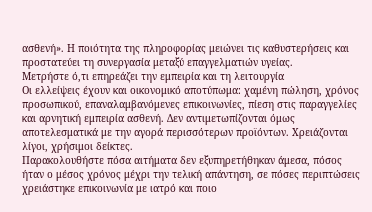ασθενή». Η ποιότητα της πληροφορίας μειώνει τις καθυστερήσεις και προστατεύει τη συνεργασία μεταξύ επαγγελματιών υγείας.
Μετρήστε ό,τι επηρεάζει την εμπειρία και τη λειτουργία
Οι ελλείψεις έχουν και οικονομικό αποτύπωμα: χαμένη πώληση, χρόνος προσωπικού, επαναλαμβανόμενες επικοινωνίες, πίεση στις παραγγελίες και αρνητική εμπειρία ασθενή. Δεν αντιμετωπίζονται όμως αποτελεσματικά με την αγορά περισσότερων προϊόντων. Χρειάζονται λίγοι, χρήσιμοι δείκτες.
Παρακολουθήστε πόσα αιτήματα δεν εξυπηρετήθηκαν άμεσα, πόσος ήταν ο μέσος χρόνος μέχρι την τελική απάντηση, σε πόσες περιπτώσεις χρειάστηκε επικοινωνία με ιατρό και ποιο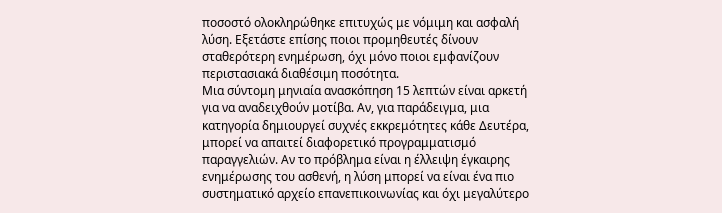ποσοστό ολοκληρώθηκε επιτυχώς με νόμιμη και ασφαλή λύση. Εξετάστε επίσης ποιοι προμηθευτές δίνουν σταθερότερη ενημέρωση, όχι μόνο ποιοι εμφανίζουν περιστασιακά διαθέσιμη ποσότητα.
Μια σύντομη μηνιαία ανασκόπηση 15 λεπτών είναι αρκετή για να αναδειχθούν μοτίβα. Αν, για παράδειγμα, μια κατηγορία δημιουργεί συχνές εκκρεμότητες κάθε Δευτέρα, μπορεί να απαιτεί διαφορετικό προγραμματισμό παραγγελιών. Αν το πρόβλημα είναι η έλλειψη έγκαιρης ενημέρωσης του ασθενή, η λύση μπορεί να είναι ένα πιο συστηματικό αρχείο επανεπικοινωνίας και όχι μεγαλύτερο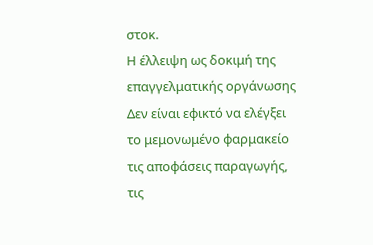στοκ.
Η έλλειψη ως δοκιμή της επαγγελματικής οργάνωσης
Δεν είναι εφικτό να ελέγξει το μεμονωμένο φαρμακείο τις αποφάσεις παραγωγής, τις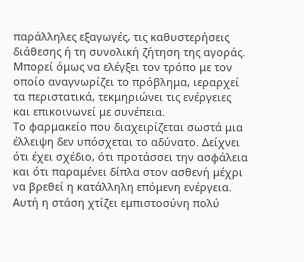παράλληλες εξαγωγές, τις καθυστερήσεις διάθεσης ή τη συνολική ζήτηση της αγοράς. Μπορεί όμως να ελέγξει τον τρόπο με τον οποίο αναγνωρίζει το πρόβλημα, ιεραρχεί τα περιστατικά, τεκμηριώνει τις ενέργειες και επικοινωνεί με συνέπεια.
Το φαρμακείο που διαχειρίζεται σωστά μια έλλειψη δεν υπόσχεται το αδύνατο. Δείχνει ότι έχει σχέδιο, ότι προτάσσει την ασφάλεια και ότι παραμένει δίπλα στον ασθενή μέχρι να βρεθεί η κατάλληλη επόμενη ενέργεια. Αυτή η στάση χτίζει εμπιστοσύνη πολύ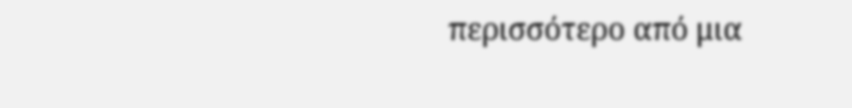περισσότερο από μια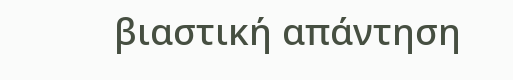βιαστική απάντηση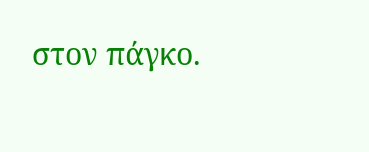στον πάγκο.